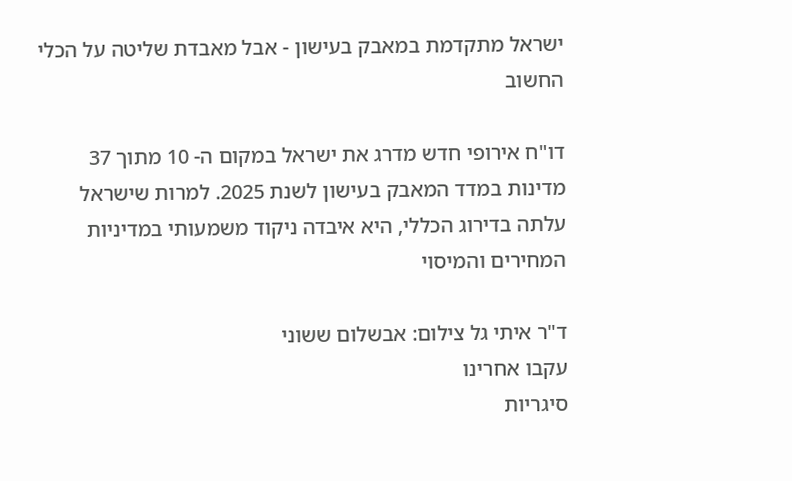ישראל מתקדמת במאבק בעישון - אבל מאבדת שליטה על הכלי החשוב

דו"ח אירופי חדש מדרג את ישראל במקום ה- 10 מתוך 37 מדינות במדד המאבק בעישון לשנת 2025. למרות שישראל עלתה בדירוג הכללי, היא איבדה ניקוד משמעותי במדיניות המחירים והמיסוי

ד"ר איתי גל צילום: אבשלום ששוני
עקבו אחרינו
סיגריות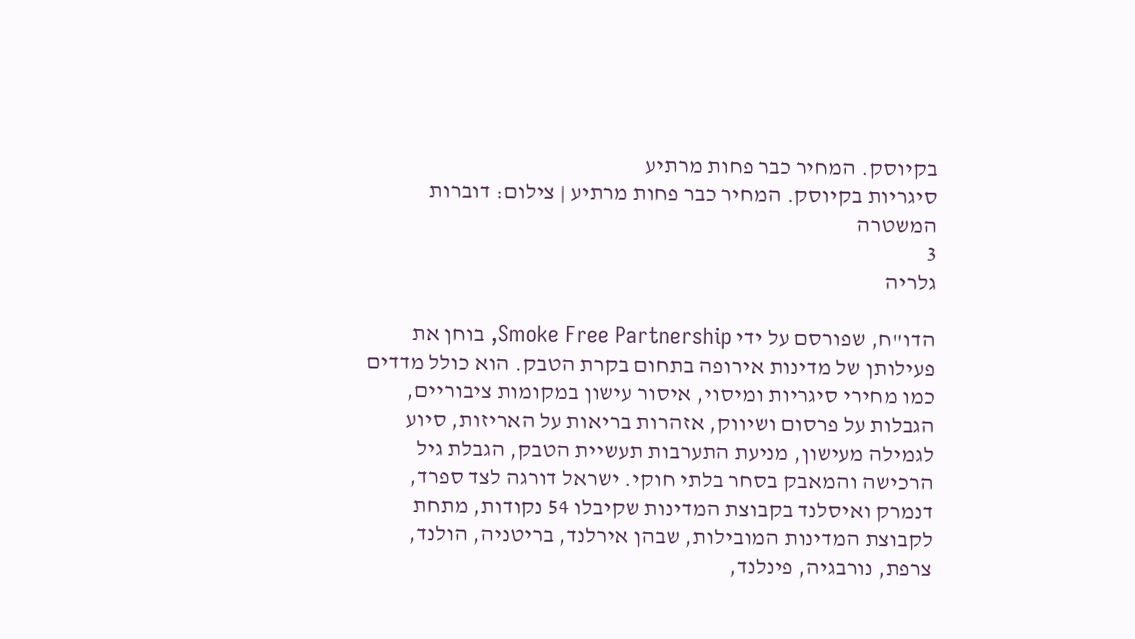בקיוסק. המחיר כבר פחות מרתיע
סיגריות בקיוסק. המחיר כבר פחות מרתיע | צילום: דוברות המשטרה
3
גלריה

הדו"ח, שפורסם על ידי Smoke Free Partnership, בוחן את פעילותן של מדינות אירופה בתחום בקרת הטבק. הוא כולל מדדים כמו מחירי סיגריות ומיסוי, איסור עישון במקומות ציבוריים, הגבלות על פרסום ושיווק, אזהרות בריאות על האריזות, סיוע לגמילה מעישון, מניעת התערבות תעשיית הטבק, הגבלת גיל הרכישה והמאבק בסחר בלתי חוקי. ישראל דורגה לצד ספרד, דנמרק ואיסלנד בקבוצת המדינות שקיבלו 54 נקודות, מתחת לקבוצת המדינות המובילות, שבהן אירלנד, בריטניה, הולנד, צרפת, נורבגיה, פינלנד,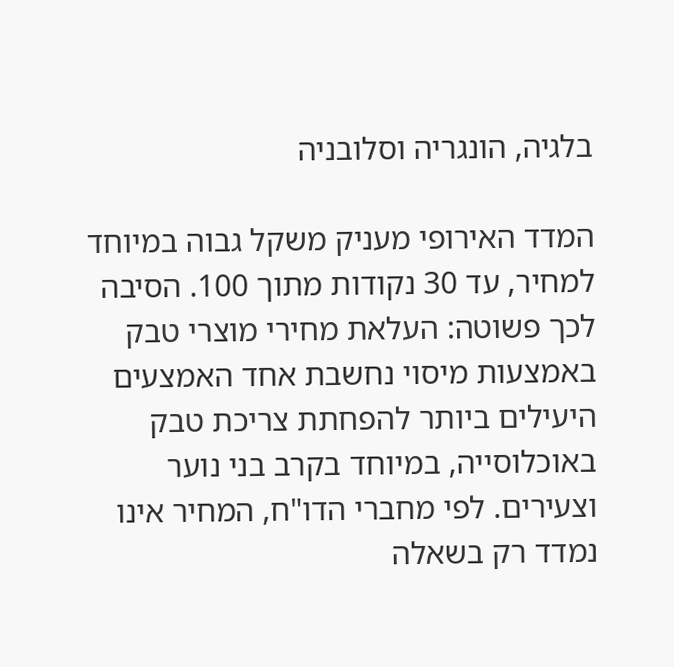בלגיה, הונגריה וסלובניה

המדד האירופי מעניק משקל גבוה במיוחד למחיר, עד 30 נקודות מתוך 100. הסיבה לכך פשוטה: העלאת מחירי מוצרי טבק באמצעות מיסוי נחשבת אחד האמצעים היעילים ביותר להפחתת צריכת טבק באוכלוסייה, במיוחד בקרב בני נוער וצעירים. לפי מחברי הדו"ח, המחיר אינו נמדד רק בשאלה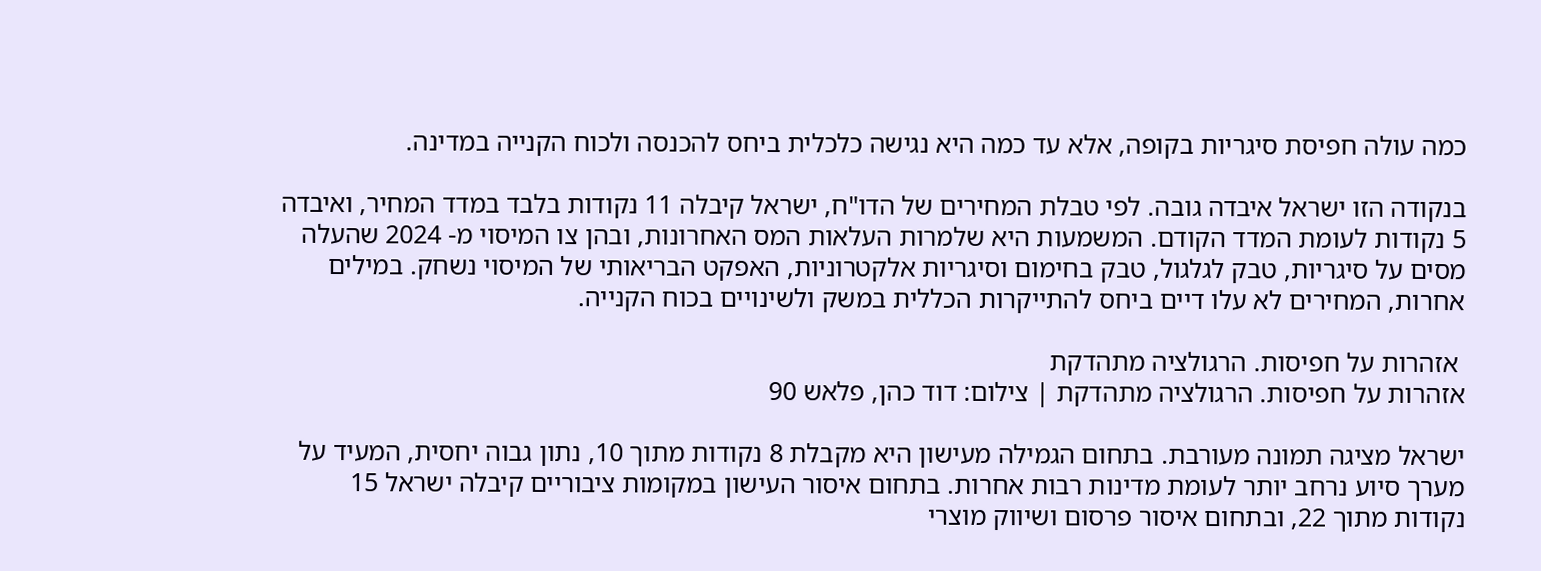כמה עולה חפיסת סיגריות בקופה, אלא עד כמה היא נגישה כלכלית ביחס להכנסה ולכוח הקנייה במדינה.

בנקודה הזו ישראל איבדה גובה. לפי טבלת המחירים של הדו"ח, ישראל קיבלה 11 נקודות בלבד במדד המחיר, ואיבדה 5 נקודות לעומת המדד הקודם. המשמעות היא שלמרות העלאות המס האחרונות, ובהן צו המיסוי מ- 2024 שהעלה מסים על סיגריות, טבק לגלגול, טבק בחימום וסיגריות אלקטרוניות, האפקט הבריאותי של המיסוי נשחק. במילים אחרות, המחירים לא עלו דיים ביחס להתייקרות הכללית במשק ולשינויים בכוח הקנייה.

 אזהרות על חפיסות. הרגולציה מתהדקת
אזהרות על חפיסות. הרגולציה מתהדקת | צילום: דוד כהן, פלאש 90

ישראל מציגה תמונה מעורבת. בתחום הגמילה מעישון היא מקבלת 8 נקודות מתוך 10, נתון גבוה יחסית, המעיד על מערך סיוע נרחב יותר לעומת מדינות רבות אחרות. בתחום איסור העישון במקומות ציבוריים קיבלה ישראל 15 נקודות מתוך 22, ובתחום איסור פרסום ושיווק מוצרי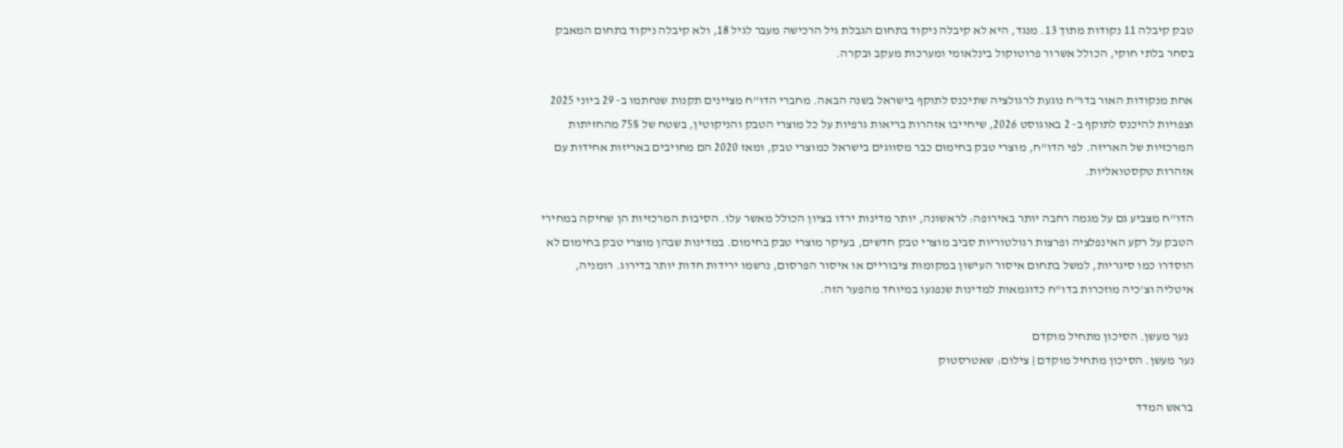טבק קיבלה 11 נקודות מתוך 13. מנגד, היא לא קיבלה ניקוד בתחום הגבלת גיל הרכישה מעבר לגיל 18, ולא קיבלה ניקוד בתחום המאבק בסחר בלתי חוקי, הכולל אשרור פרוטוקול בינלאומי ומערכות מעקב ובקרה.

אחת מנקודות האור בדו"ח נוגעת לרגולציה שתיכנס לתוקף בישראל בשנה הבאה. מחברי הדו"ח מציינים תקנות שנחתמו ב- 29 ביוני 2025 וצפויות להיכנס לתוקף ב- 2 באוגוסט 2026, שיחייבו אזהרות בריאות גרפיות על כל מוצרי הטבק והניקוטין, בשטח של 75% מהחזיתות המרכזיות של האריזה. לפי הדו"ח, מוצרי טבק בחימום כבר מסווגים בישראל כמוצרי טבק, ומאז 2020 הם מחויבים באריזות אחידות עם אזהרות טקסטואליות.

הדו"ח מצביע גם על מגמה רחבה יותר באירופה: לראשונה, יותר מדינות ירדו בציון הכולל מאשר עלו. הסיבות המרכזיות הן שחיקה במחירי הטבק על רקע האינפלציה ופרצות רגולטוריות סביב מוצרי טבק חדשים, בעיקר מוצרי טבק בחימום. במדינות שבהן מוצרי טבק בחימום לא הוסדרו כמו סיגריות, למשל בתחום איסור העישון במקומות ציבוריים או איסור הפרסום, נרשמו ירידות חדות יותר בדירוג. רומניה, איטליה וצ'כיה מוזכרות בדו"ח כדוגמאות למדינות שנפגעו במיוחד מהפער הזה.

  נער מעשן. הסיכון מתחיל מוקדם
נער מעשן. הסיכון מתחיל מוקדם | צילום: שאטרסטוק

בראש המדד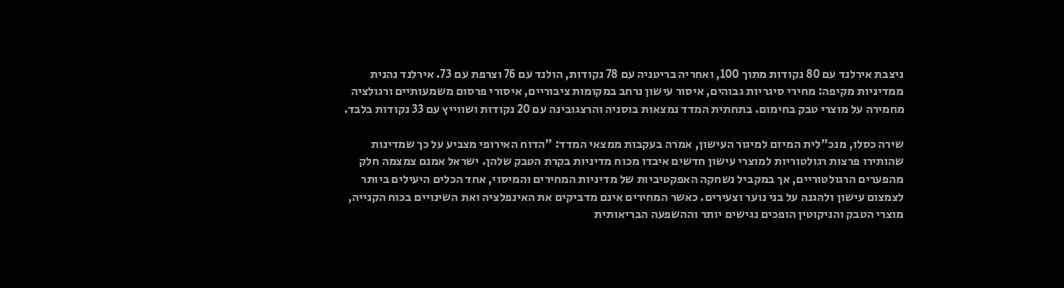ניצבת אירלנד עם 80 נקודות מתוך 100, ואחריה בריטניה עם 78 נקודות, הולנד עם 76 וצרפת עם 73. אירלנד נהנית ממדיניות מקיפה: מחירי סיגריות גבוהים, איסור עישון נרחב במקומות ציבוריים, איסורי פרסום משמעותיים ורגולציה מחמירה על מוצרי טבק בחימום. בתחתית המדד נמצאות בוסניה והרצגובינה עם 20 נקודות ושווייץ עם 33 נקודות בלבד.

שירה כסלו, מנכ"לית המיזם למיגור העישון, אמרה בעקבות ממצאי המדד: "הדוח האירופי מצביע על כך שמדינות שהותירו פרצות רגולטוריות למוצרי עישון חדשים איבדו מכוח מדיניות בקרת הטבק שלהן. ישראל אמנם צמצמה חלק מהפערים הרגולטוריים, אך במקביל נשחקה האפקטיביות של מדיניות המחירים והמיסוי, אחד הכלים היעילים ביותר לצמצום עישון ולהגנה על בני נוער וצעירים. כאשר המחירים אינם מדביקים את האינפלציה ואת השינויים בכוח הקנייה, מוצרי הטבק והניקוטין הופכים נגישים יותר וההשפעה הבריאותית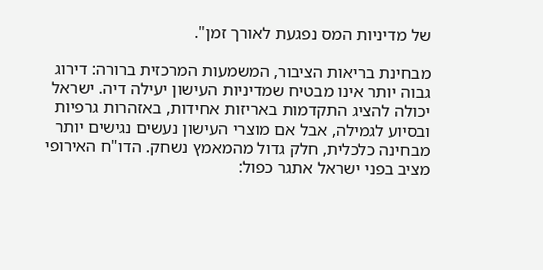של מדיניות המס נפגעת לאורך זמן".

מבחינת בריאות הציבור, המשמעות המרכזית ברורה: דירוג גבוה יותר אינו מבטיח שמדיניות העישון יעילה דיה. ישראל יכולה להציג התקדמות באריזות אחידות, באזהרות גרפיות ובסיוע לגמילה, אבל אם מוצרי העישון נעשים נגישים יותר מבחינה כלכלית, חלק גדול מהמאמץ נשחק. הדו"ח האירופי מציב בפני ישראל אתגר כפול: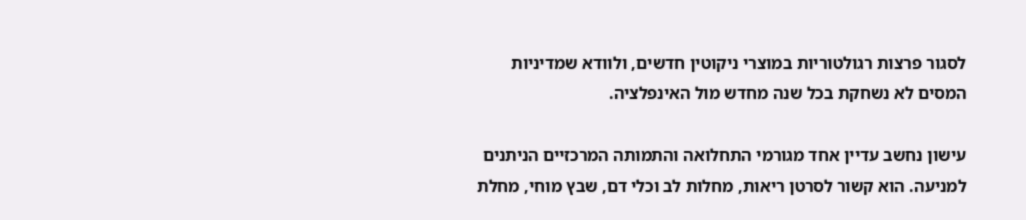לסגור פרצות רגולטוריות במוצרי ניקוטין חדשים, ולוודא שמדיניות המסים לא נשחקת בכל שנה מחדש מול האינפלציה.

עישון נחשב עדיין אחד מגורמי התחלואה והתמותה המרכזיים הניתנים למניעה. הוא קשור לסרטן ריאות, מחלות לב וכלי דם, שבץ מוחי, מחלת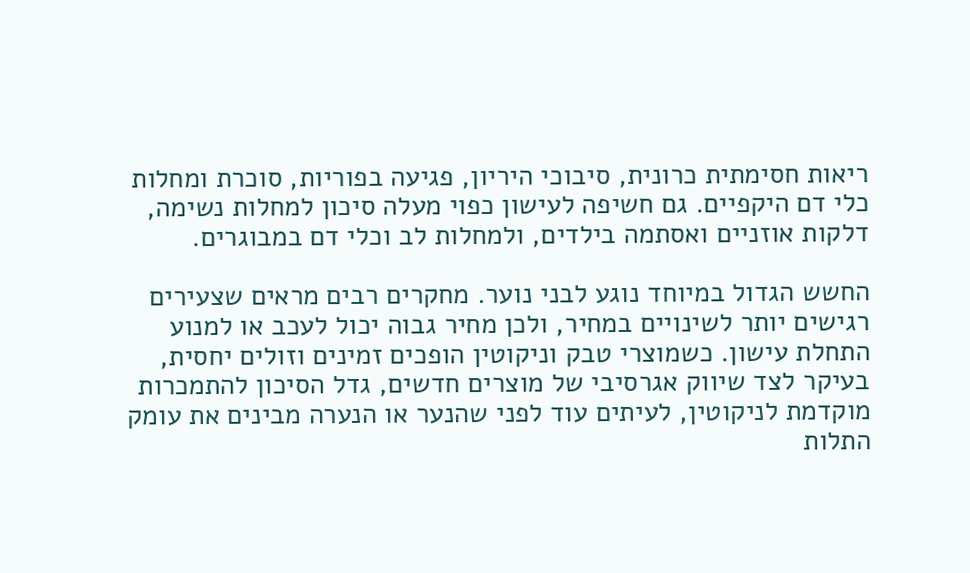ריאות חסימתית כרונית, סיבוכי היריון, פגיעה בפוריות, סוכרת ומחלות כלי דם היקפיים. גם חשיפה לעישון כפוי מעלה סיכון למחלות נשימה, דלקות אוזניים ואסתמה בילדים, ולמחלות לב וכלי דם במבוגרים.

החשש הגדול במיוחד נוגע לבני נוער. מחקרים רבים מראים שצעירים רגישים יותר לשינויים במחיר, ולכן מחיר גבוה יכול לעכב או למנוע התחלת עישון. כשמוצרי טבק וניקוטין הופכים זמינים וזולים יחסית, בעיקר לצד שיווק אגרסיבי של מוצרים חדשים, גדל הסיכון להתמכרות מוקדמת לניקוטין, לעיתים עוד לפני שהנער או הנערה מבינים את עומק התלות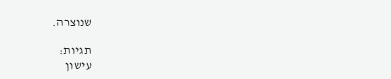שנוצרה.

תגיות:
עישון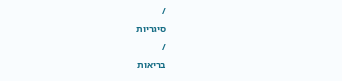/
סיגריות
/
בריאות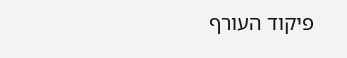פיקוד העורף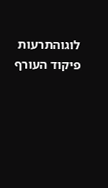לוגוהתרעות פיקוד העורף